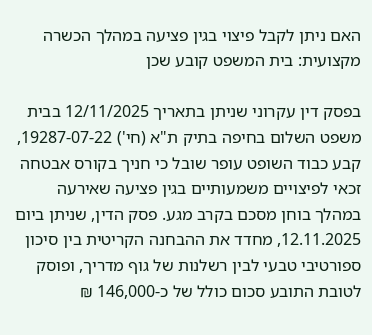האם ניתן לקבל פיצוי בגין פציעה במהלך הכשרה מקצועית: בית המשפט קובע שכן

בפסק דין עקרוני שניתן בתאריך 12/11/2025 בבית משפט השלום בחיפה בתיק ת"א (חי') 19287-07-22, קבע כבוד השופט עופר שובל כי חניך בקורס אבטחה זכאי לפיצויים משמעותיים בגין פציעה שאירעה במהלך בוחן מסכם בקרב מגע. פסק הדין, שניתן ביום 12.11.2025, מחדד את ההבחנה הקריטית בין סיכון ספורטיבי טבעי לבין רשלנות של גוף מדריך, ופוסק לטובת התובע סכום כולל של כ-146,000 ₪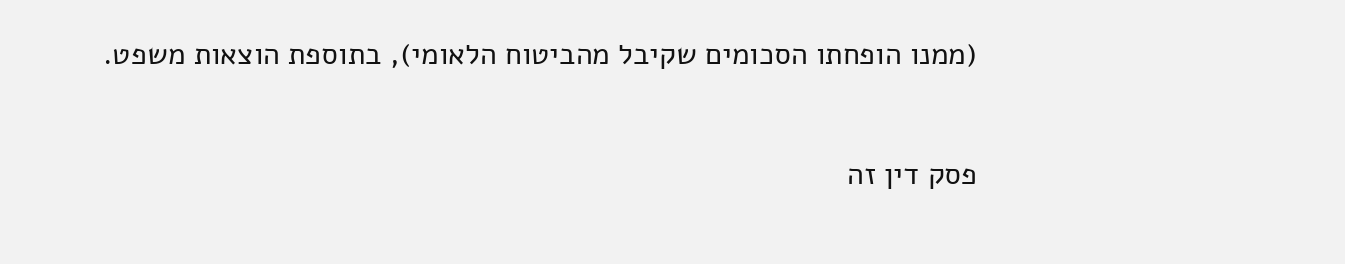(ממנו הופחתו הסכומים שקיבל מהביטוח הלאומי), בתוספת הוצאות משפט.

פסק דין זה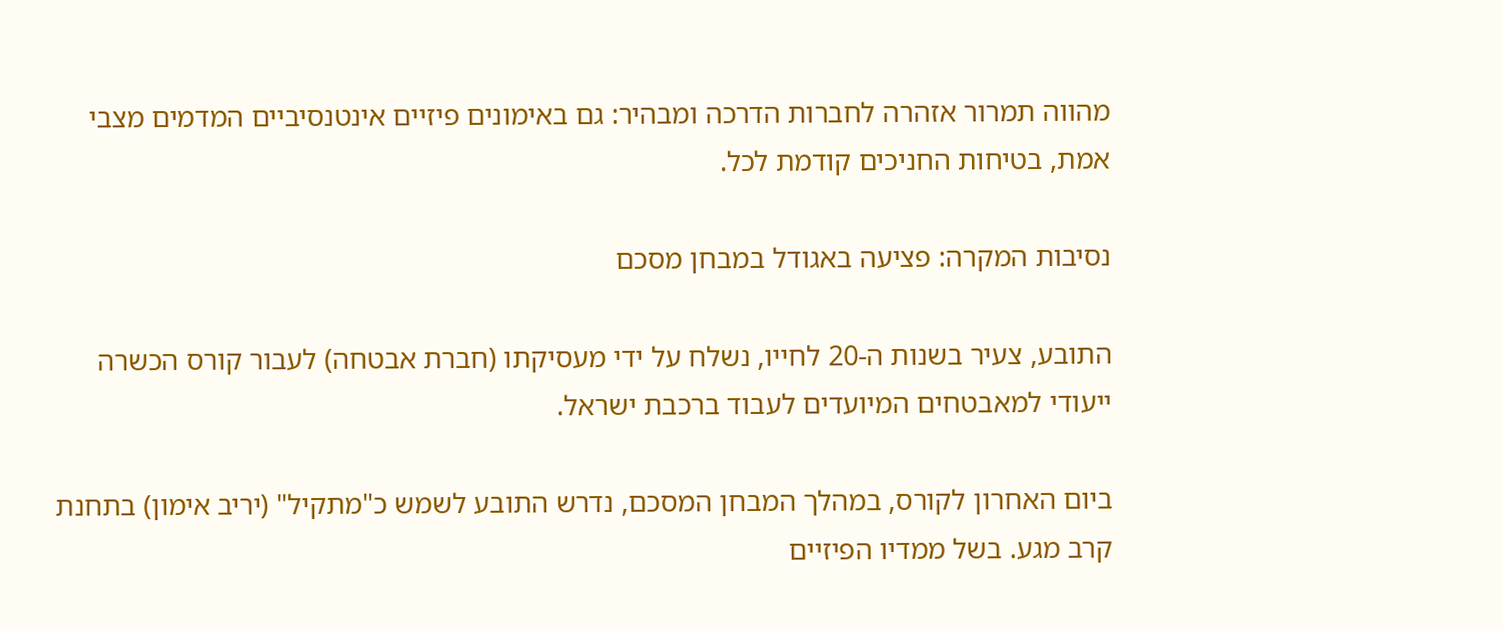מהווה תמרור אזהרה לחברות הדרכה ומבהיר: גם באימונים פיזיים אינטנסיביים המדמים מצבי אמת, בטיחות החניכים קודמת לכל.

נסיבות המקרה: פציעה באגודל במבחן מסכם

התובע, צעיר בשנות ה-20 לחייו, נשלח על ידי מעסיקתו (חברת אבטחה) לעבור קורס הכשרה ייעודי למאבטחים המיועדים לעבוד ברכבת ישראל.

ביום האחרון לקורס, במהלך המבחן המסכם, נדרש התובע לשמש כ"מתקיל" (יריב אימון) בתחנת קרב מגע. בשל ממדיו הפיזיים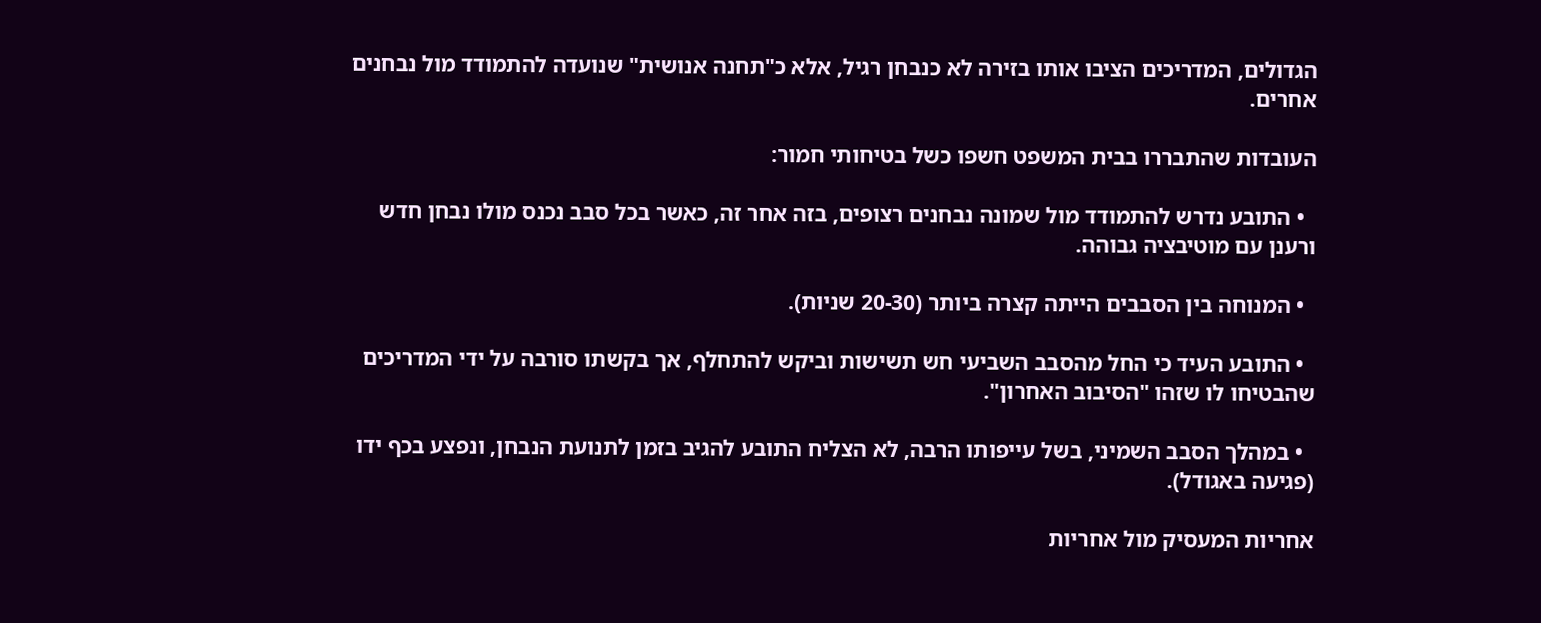הגדולים, המדריכים הציבו אותו בזירה לא כנבחן רגיל, אלא כ"תחנה אנושית" שנועדה להתמודד מול נבחנים אחרים.

העובדות שהתבררו בבית המשפט חשפו כשל בטיחותי חמור:

  • התובע נדרש להתמודד מול שמונה נבחנים רצופים, בזה אחר זה, כאשר בכל סבב נכנס מולו נבחן חדש ורענן עם מוטיבציה גבוהה.

  • המנוחה בין הסבבים הייתה קצרה ביותר (20-30 שניות).

  • התובע העיד כי החל מהסבב השביעי חש תשישות וביקש להתחלף, אך בקשתו סורבה על ידי המדריכים שהבטיחו לו שזהו "הסיבוב האחרון".

  • במהלך הסבב השמיני, בשל עייפותו הרבה, לא הצליח התובע להגיב בזמן לתנועת הנבחן, ונפצע בכף ידו (פגיעה באגודל).

אחריות המעסיק מול אחריות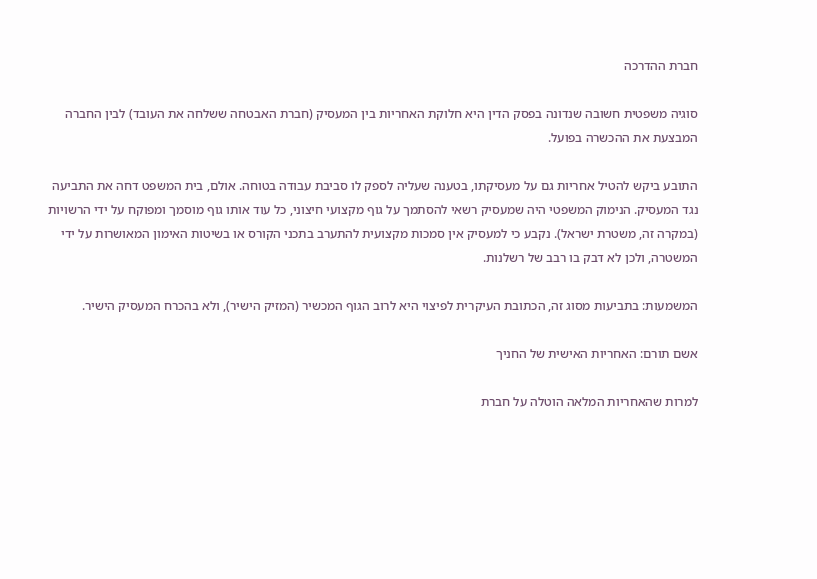חברת ההדרכה

סוגיה משפטית חשובה שנדונה בפסק הדין היא חלוקת האחריות בין המעסיק (חברת האבטחה ששלחה את העובד) לבין החברה המבצעת את ההכשרה בפועל.

התובע ביקש להטיל אחריות גם על מעסיקתו, בטענה שעליה לספק לו סביבת עבודה בטוחה. אולם, בית המשפט דחה את התביעה נגד המעסיק. הנימוק המשפטי היה שמעסיק רשאי להסתמך על גוף מקצועי חיצוני, כל עוד אותו גוף מוסמך ומפוקח על ידי הרשויות (במקרה זה, משטרת ישראל). נקבע כי למעסיק אין סמכות מקצועית להתערב בתכני הקורס או בשיטות האימון המאושרות על ידי המשטרה, ולכן לא דבק בו רבב של רשלנות.

המשמעות: בתביעות מסוג זה, הכתובת העיקרית לפיצוי היא לרוב הגוף המכשיר (המזיק הישיר), ולא בהכרח המעסיק הישיר.

אשם תורם: האחריות האישית של החניך

למרות שהאחריות המלאה הוטלה על חברת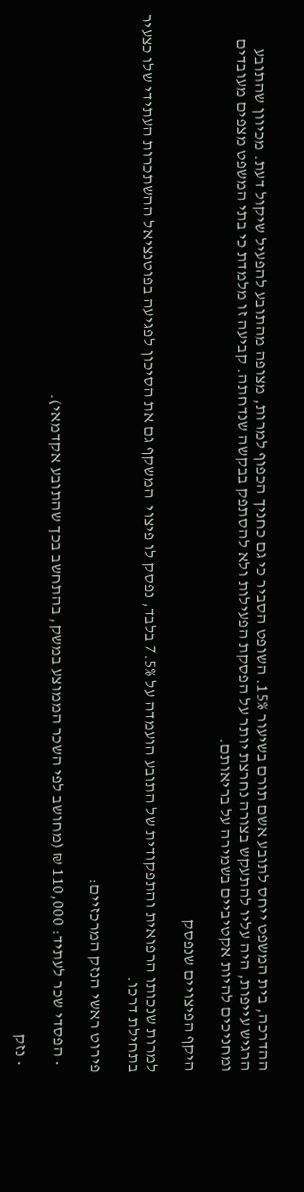ההדרכה, בית המשפט ייחס לתובע אשם תורם בשיעור 15%. השופט הסביר כי גם כחניך הכפוף למרות, מצופה מהתובע להפעיל שיקול דעת. מכיוון שהתובע הרגיש עייפות, היה עליו להתעקש בצורה נחרצת יותר על הפסקת הפעילות ולא להסתפק בבקשה שנדחתה. קביעה זו מלמדת כי בתי המשפט מצפים מעובדים ומחניכים להיות אקטיביים בשמירה על בריאותם.

היקף הפיצויים שנפסק

למרות שנכותו הרפואית והתפקודית של התובע הועמדה על 7.5% בלבד, נפסק לו פיצוי  המשקף גם את הסיכון לפגיעה בפוטנציאל ההשתכרות העתידי שלו כצעיר בתחילת דרכו.

פירוט ראשי הנזק המרכזיים:

  • הפסדי שכר לעתיד: 110,000 ₪ (מחושב לפי השכר הממוצע במשק, בהתחשב בכך שהתובע אקדמאי).

  • נזק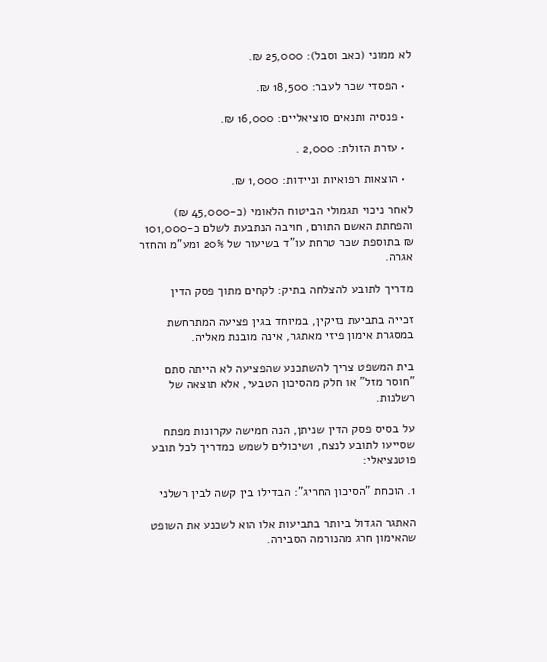לא ממוני (כאב וסבל): 25,000 ₪.

  • הפסדי שכר לעבר: 18,500 ₪.

  • פנסיה ותנאים סוציאליים: 16,000 ₪.

  • עזרת הזולת: 2,000 .

  • הוצאות רפואיות וניידות: 1,000 ₪.

לאחר ניכוי תגמולי הביטוח הלאומי (כ-45,000 ₪) והפחתת האשם התורם, חויבה הנתבעת לשלם כ-101,000 ₪ בתוספת שכר טרחת עו"ד בשיעור של 20% ומע"מ והחזר אגרה.

מדריך לתובע להצלחה בתיק: לקחים מתוך פסק הדין

זכייה בתביעת נזיקין, במיוחד בגין פציעה המתרחשת במסגרת אימון פיזי מאתגר, אינה מובנת מאליה.

בית המשפט צריך להשתכנע שהפציעה לא הייתה סתם "חוסר מזל" או חלק מהסיכון הטבעי, אלא תוצאה של רשלנות.

על בסיס פסק הדין שניתן, הנה חמישה עקרונות מפתח שסייעו לתובע לנצח, ושיכולים לשמש כמדריך לכל תובע פוטנציאלי:

1. הוכחת "הסיכון החריג": הבדילו בין קשה לבין רשלני

האתגר הגדול ביותר בתביעות אלו הוא לשכנע את השופט שהאימון חרג מהנורמה הסבירה.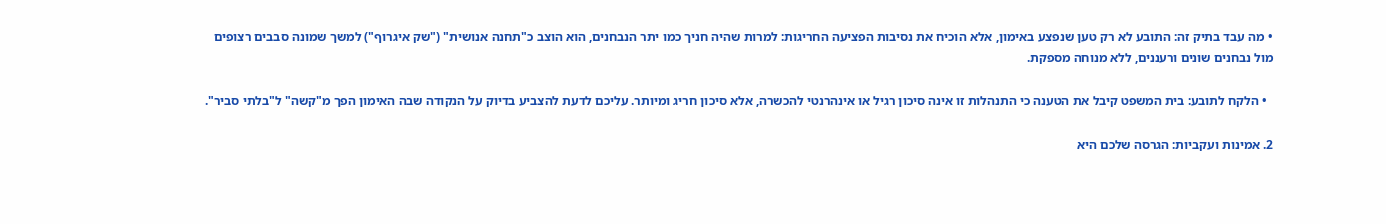• מה עבד בתיק זה: התובע לא רק טען שנפצע באימון, אלא הוכיח את נסיבות הפציעה החריגות: למרות שהיה חניך כמו יתר הנבחנים, הוא הוצב כ"תחנה אנושית" ("שק איגרוף") למשך שמונה סבבים רצופים מול נבחנים שונים ורעננים, ללא מנוחה מספקת.

  • הלקח לתובע: בית המשפט קיבל את הטענה כי התנהלות זו אינה סיכון רגיל או אינהרנטי להכשרה, אלא סיכון חריג ומיותר. עליכם לדעת להצביע בדיוק על הנקודה שבה האימון הפך מ"קשה" ל"בלתי סביר".

2. אמינות ועקביות: הגרסה שלכם היא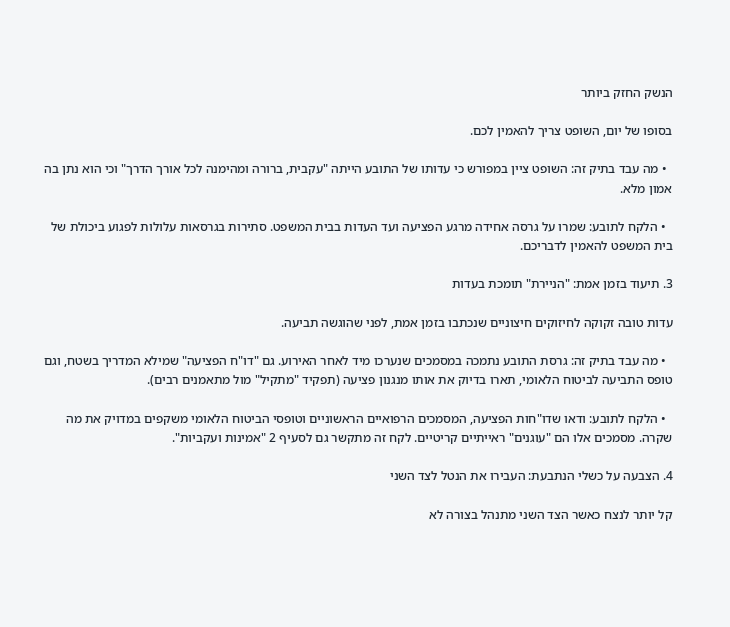הנשק החזק ביותר

בסופו של יום, השופט צריך להאמין לכם.

  • מה עבד בתיק זה: השופט ציין במפורש כי עדותו של התובע הייתה "עקבית, ברורה ומהימנה לכל אורך הדרך" וכי הוא נתן בה אמון מלא.

  • הלקח לתובע: שמרו על גרסה אחידה מרגע הפציעה ועד העדות בבית המשפט. סתירות בגרסאות עלולות לפגוע ביכולת של בית המשפט להאמין לדבריכם.

3. תיעוד בזמן אמת: "הניירת" תומכת בעדות

עדות טובה זקוקה לחיזוקים חיצוניים שנכתבו בזמן אמת, לפני שהוגשה תביעה.

  • מה עבד בתיק זה: גרסת התובע נתמכה במסמכים שנערכו מיד לאחר האירוע. גם "דו"ח הפציעה" שמילא המדריך בשטח, וגם טופס התביעה לביטוח הלאומי, תארו בדיוק את אותו מנגנון פציעה (תפקיד "מתקיל" מול מתאמנים רבים).

  • הלקח לתובע: ודאו שדו"חות הפציעה, המסמכים הרפואיים הראשוניים וטופסי הביטוח הלאומי משקפים במדויק את מה שקרה. מסמכים אלו הם "עוגנים" ראייתיים קריטיים. לקח זה מתקשר גם לסעיף 2 "אמינות ועקביות".

4. הצבעה על כשלי הנתבעת: העבירו את הנטל לצד השני

קל יותר לנצח כאשר הצד השני מתנהל בצורה לא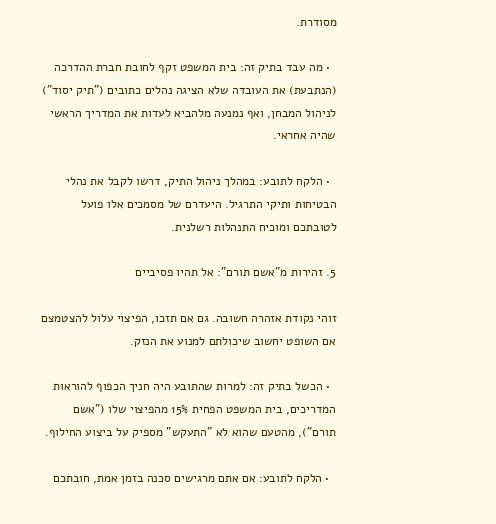מסודרת.

  • מה עבד בתיק זה: בית המשפט זקף לחובת חברת ההדרכה (הנתבעת) את העובדה שלא הציגה נהלים כתובים ("תיק יסוד") לניהול המבחן, ואף נמנעה מלהביא לעדות את המדריך הראשי שהיה אחראי.

  • הלקח לתובע: במהלך ניהול התיק, דרשו לקבל את נהלי הבטיחות ותיקי התרגיל. היעדרם של מסמכים אלו פועל לטובתכם ומוכיח התנהלות רשלנית.

5. זהירות מ"אשם תורם": אל תהיו פסיביים

זוהי נקודת אזהרה חשובה. גם אם תזכו, הפיצוי עלול להצטמצם אם השופט יחשוב שיכולתם למנוע את הנזק.

  • הכשל בתיק זה: למרות שהתובע היה חניך הכפוף להוראות המדריכים, בית המשפט הפחית 15% מהפיצוי שלו ("אשם תורם"), מהטעם שהוא לא "התעקש" מספיק על ביצוע החילוף.

  • הלקח לתובע: אם אתם מרגישים סכנה בזמן אמת, חובתכם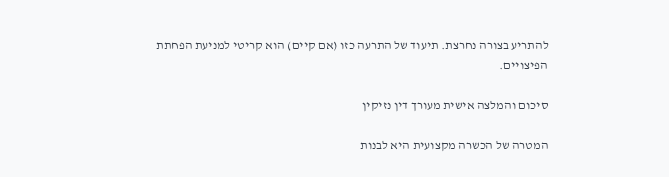להתריע בצורה נחרצת. תיעוד של התרעה כזו (אם קיים) הוא קריטי למניעת הפחתת הפיצויים.

סיכום והמלצה אישית מעורך דין נזיקין

המטרה של הכשרה מקצועית היא לבנות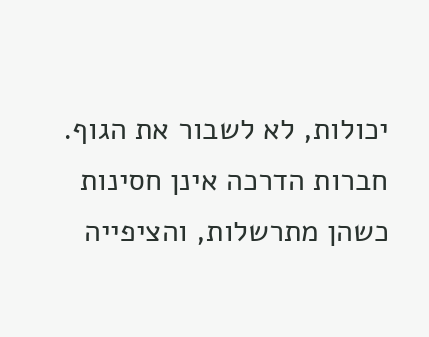יכולות, לא לשבור את הגוף. חברות הדרכה אינן חסינות כשהן מתרשלות, והציפייה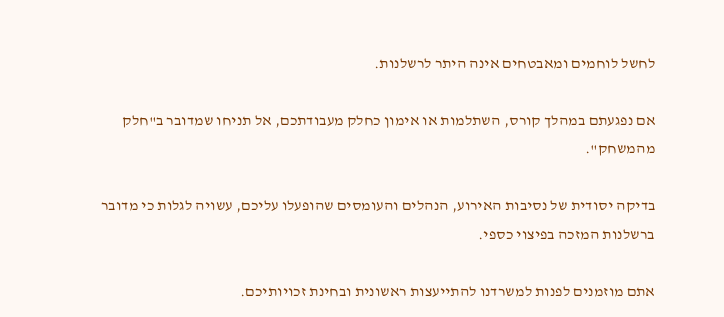לחשל לוחמים ומאבטחים אינה היתר לרשלנות.

אם נפגעתם במהלך קורס, השתלמות או אימון כחלק מעבודתכם, אל תניחו שמדובר ב"חלק מהמשחק".

בדיקה יסודית של נסיבות האירוע, הנהלים והעומסים שהופעלו עליכם, עשויה לגלות כי מדובר ברשלנות המזכה בפיצוי כספי.

אתם מוזמנים לפנות למשרדנו להתייעצות ראשונית ובחינת זכויותיכם.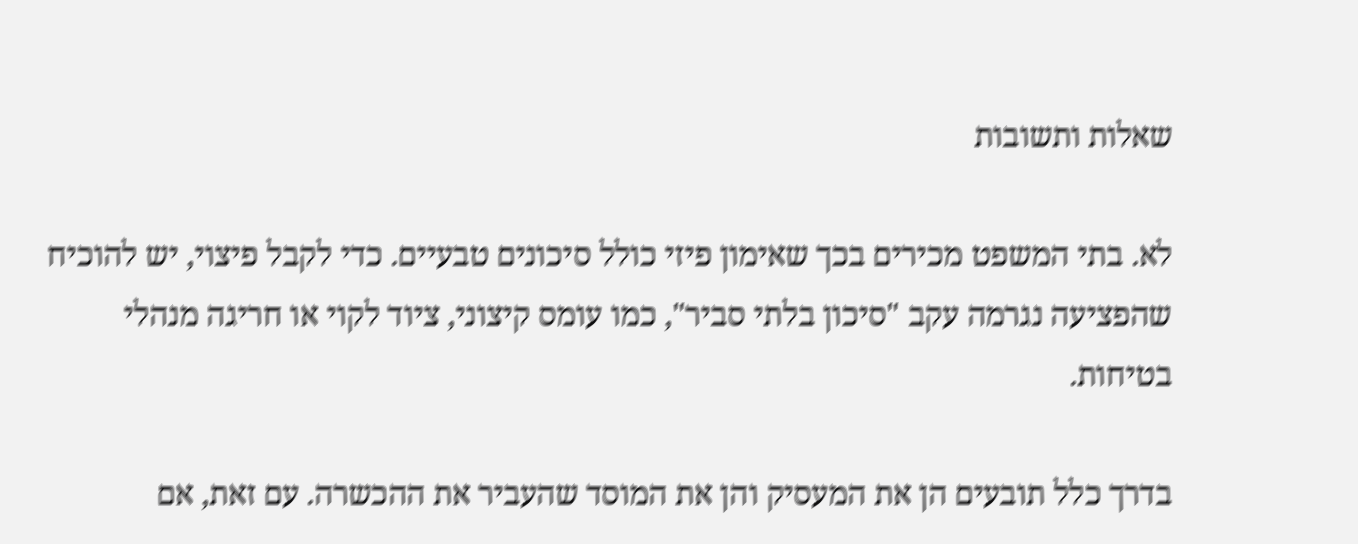שאלות ותשובות

לא. בתי המשפט מכירים בכך שאימון פיזי כולל סיכונים טבעיים. כדי לקבל פיצוי, יש להוכיח שהפציעה נגרמה עקב "סיכון בלתי סביר", כמו עומס קיצוני, ציוד לקוי או חריגה מנהלי בטיחות.

בדרך כלל תובעים הן את המעסיק והן את המוסד שהעביר את ההכשרה. עם זאת, אם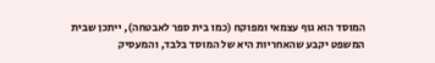המוסד הוא גוף עצמאי ומפוקח (כמו בית ספר לאבטחה), ייתכן שבית המשפט יקבע שהאחריות היא של המוסד בלבד, והמעסיק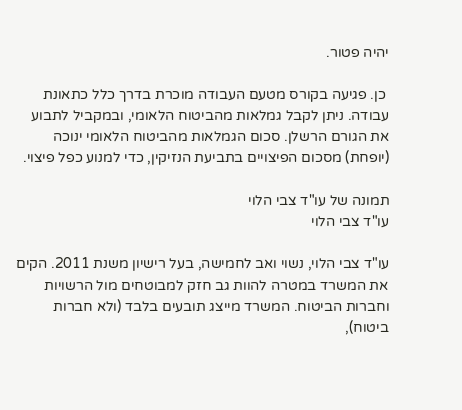יהיה פטור.

 כן. פגיעה בקורס מטעם העבודה מוכרת בדרך כלל כתאונת עבודה. ניתן לקבל גמלאות מהביטוח הלאומי, ובמקביל לתבוע את הגורם הרשלן. סכום הגמלאות מהביטוח הלאומי ינוכה (יופחת) מסכום הפיצויים בתביעת הנזיקין, כדי למנוע כפל פיצוי.

תמונה של עו"ד צבי הלוי
עו"ד צבי הלוי

עו"ד צבי הלוי, נשוי ואב לחמישה, בעל רישיון משנת 2011. הקים את המשרד במטרה להוות גב חזק למבוטחים מול הרשויות וחברות הביטוח. המשרד מייצג תובעים בלבד (ולא חברות ביטוח),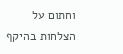וחתום על הצלחות בהיקף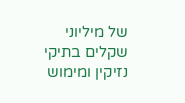של מיליוני שקלים בתיקי נזיקין ומימוש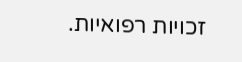זכויות רפואיות.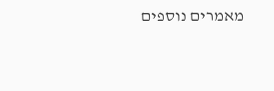מאמרים נוספים